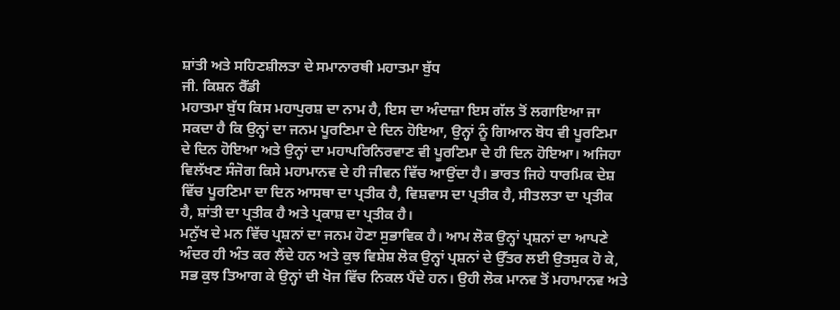ਸ਼ਾਂਤੀ ਅਤੇ ਸਹਿਣਸ਼ੀਲਤਾ ਦੇ ਸਮਾਨਾਰਥੀ ਮਹਾਤਮਾ ਬੁੱਧ
ਜੀ. ਕਿਸ਼ਨ ਰੈੱਡੀ
ਮਹਾਤਮਾ ਬੁੱਧ ਕਿਸ ਮਹਾਪੁਰਸ਼ ਦਾ ਨਾਮ ਹੈ, ਇਸ ਦਾ ਅੰਦਾਜ਼ਾ ਇਸ ਗੱਲ ਤੋਂ ਲਗਾਇਆ ਜਾ ਸਕਦਾ ਹੈ ਕਿ ਉਨ੍ਹਾਂ ਦਾ ਜਨਮ ਪੂਰਣਿਮਾ ਦੇ ਦਿਨ ਹੋਇਆ, ਉਨ੍ਹਾਂ ਨੂੰ ਗਿਆਨ ਬੋਧ ਵੀ ਪੂਰਣਿਮਾ ਦੇ ਦਿਨ ਹੋਇਆ ਅਤੇ ਉਨ੍ਹਾਂ ਦਾ ਮਹਾਪਰਿਨਿਰਵਾਣ ਵੀ ਪੂਰਣਿਮਾ ਦੇ ਹੀ ਦਿਨ ਹੋਇਆ। ਅਜਿਹਾ ਵਿਲੱਖਣ ਸੰਜੋਗ ਕਿਸੇ ਮਹਾਮਾਨਵ ਦੇ ਹੀ ਜੀਵਨ ਵਿੱਚ ਆਉਂਦਾ ਹੈ। ਭਾਰਤ ਜਿਹੇ ਧਾਰਮਿਕ ਦੇਸ਼ ਵਿੱਚ ਪੂਰਣਿਮਾ ਦਾ ਦਿਨ ਆਸਥਾ ਦਾ ਪ੍ਰਤੀਕ ਹੈ, ਵਿਸ਼ਵਾਸ ਦਾ ਪ੍ਰਤੀਕ ਹੈ, ਸੀਤਲਤਾ ਦਾ ਪ੍ਰਤੀਕ ਹੈ, ਸ਼ਾਂਤੀ ਦਾ ਪ੍ਰਤੀਕ ਹੈ ਅਤੇ ਪ੍ਰਕਾਸ਼ ਦਾ ਪ੍ਰਤੀਕ ਹੈ।
ਮਨੁੱਖ ਦੇ ਮਨ ਵਿੱਚ ਪ੍ਰਸ਼ਨਾਂ ਦਾ ਜਨਮ ਹੋਣਾ ਸੁਭਾਵਿਕ ਹੈ। ਆਮ ਲੋਕ ਉਨ੍ਹਾਂ ਪ੍ਰਸ਼ਨਾਂ ਦਾ ਆਪਣੇ ਅੰਦਰ ਹੀ ਅੰਤ ਕਰ ਲੈਂਦੇ ਹਨ ਅਤੇ ਕੁਝ ਵਿਸ਼ੇਸ਼ ਲੋਕ ਉਨ੍ਹਾਂ ਪ੍ਰਸ਼ਨਾਂ ਦੇ ਉੱਤਰ ਲਈ ਉਤਸੁਕ ਹੋ ਕੇ, ਸਭ ਕੁਝ ਤਿਆਗ ਕੇ ਉਨ੍ਹਾਂ ਦੀ ਖੋਜ ਵਿੱਚ ਨਿਕਲ ਪੈਂਦੇ ਹਨ। ਉਹੀ ਲੋਕ ਮਾਨਵ ਤੋਂ ਮਹਾਮਾਨਵ ਅਤੇ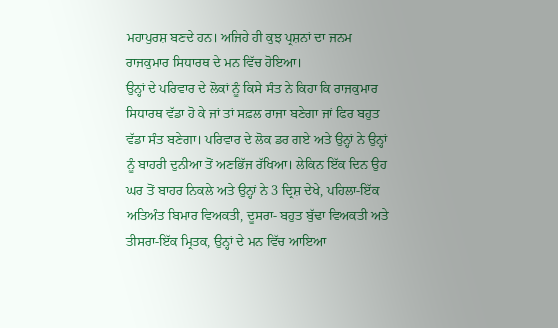ਮਹਾਪੁਰਸ਼ ਬਣਦੇ ਹਨ। ਅਜਿਹੇ ਹੀ ਕੁਝ ਪ੍ਰਸ਼ਨਾਂ ਦਾ ਜਨਮ ਰਾਜਕੁਮਾਰ ਸਿਧਾਰਥ ਦੇ ਮਨ ਵਿੱਚ ਹੋਇਆ।
ਉਨ੍ਹਾਂ ਦੇ ਪਰਿਵਾਰ ਦੇ ਲੋਕਾਂ ਨੂੰ ਕਿਸੇ ਸੰਤ ਨੇ ਕਿਹਾ ਕਿ ਰਾਜਕੁਮਾਰ ਸਿਧਾਰਥ ਵੱਡਾ ਹੋ ਕੇ ਜਾਂ ਤਾਂ ਸਫ਼ਲ ਰਾਜਾ ਬਣੇਗਾ ਜਾਂ ਫਿਰ ਬਹੁਤ ਵੱਡਾ ਸੰਤ ਬਣੇਗਾ। ਪਰਿਵਾਰ ਦੇ ਲੋਕ ਡਰ ਗਏ ਅਤੇ ਉਨ੍ਹਾਂ ਨੇ ਉਨ੍ਹਾਂ ਨੂੰ ਬਾਹਰੀ ਦੁਨੀਆ ਤੋਂ ਅਣਭਿੱਜ ਰੱਖਿਆ। ਲੇਕਿਨ ਇੱਕ ਦਿਨ ਉਹ ਘਰ ਤੋਂ ਬਾਹਰ ਨਿਕਲੇ ਅਤੇ ਉਨ੍ਹਾਂ ਨੇ 3 ਦ੍ਰਿਸ਼ ਦੇਖੇ, ਪਹਿਲਾ-ਇੱਕ ਅਤਿਅੰਤ ਬਿਮਾਰ ਵਿਅਕਤੀ, ਦੂਸਰਾ- ਬਹੁਤ ਬੁੱਢਾ ਵਿਅਕਤੀ ਅਤੇ ਤੀਸਰਾ-ਇੱਕ ਮ੍ਰਿਤਕ, ਉਨ੍ਹਾਂ ਦੇ ਮਨ ਵਿੱਚ ਆਇਆ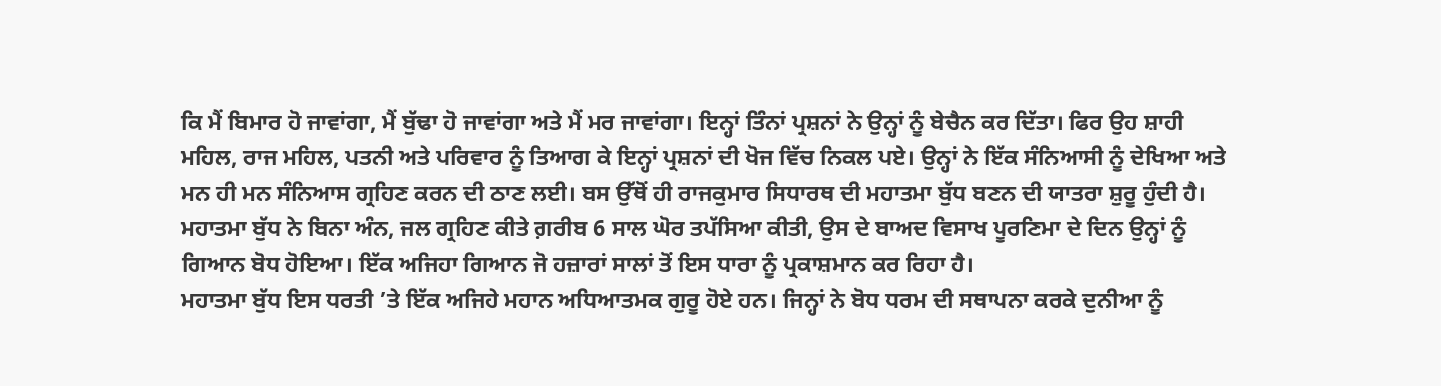ਕਿ ਮੈਂ ਬਿਮਾਰ ਹੋ ਜਾਵਾਂਗਾ, ਮੈਂ ਬੁੱਢਾ ਹੋ ਜਾਵਾਂਗਾ ਅਤੇ ਮੈਂ ਮਰ ਜਾਵਾਂਗਾ। ਇਨ੍ਹਾਂ ਤਿੰਨਾਂ ਪ੍ਰਸ਼ਨਾਂ ਨੇ ਉਨ੍ਹਾਂ ਨੂੰ ਬੇਚੈਨ ਕਰ ਦਿੱਤਾ। ਫਿਰ ਉਹ ਸ਼ਾਹੀ ਮਹਿਲ, ਰਾਜ ਮਹਿਲ, ਪਤਨੀ ਅਤੇ ਪਰਿਵਾਰ ਨੂੰ ਤਿਆਗ ਕੇ ਇਨ੍ਹਾਂ ਪ੍ਰਸ਼ਨਾਂ ਦੀ ਖੋਜ ਵਿੱਚ ਨਿਕਲ ਪਏ। ਉਨ੍ਹਾਂ ਨੇ ਇੱਕ ਸੰਨਿਆਸੀ ਨੂੰ ਦੇਖਿਆ ਅਤੇ ਮਨ ਹੀ ਮਨ ਸੰਨਿਆਸ ਗ੍ਰਹਿਣ ਕਰਨ ਦੀ ਠਾਣ ਲਈ। ਬਸ ਉੱਥੋਂ ਹੀ ਰਾਜਕੁਮਾਰ ਸਿਧਾਰਥ ਦੀ ਮਹਾਤਮਾ ਬੁੱਧ ਬਣਨ ਦੀ ਯਾਤਰਾ ਸ਼ੁਰੂ ਹੁੰਦੀ ਹੈ। ਮਹਾਤਮਾ ਬੁੱਧ ਨੇ ਬਿਨਾ ਅੰਨ, ਜਲ ਗ੍ਰਹਿਣ ਕੀਤੇ ਗ਼ਰੀਬ 6 ਸਾਲ ਘੋਰ ਤਪੱਸਿਆ ਕੀਤੀ, ਉਸ ਦੇ ਬਾਅਦ ਵਿਸਾਖ ਪੂਰਣਿਮਾ ਦੇ ਦਿਨ ਉਨ੍ਹਾਂ ਨੂੰ ਗਿਆਨ ਬੋਧ ਹੋਇਆ। ਇੱਕ ਅਜਿਹਾ ਗਿਆਨ ਜੋ ਹਜ਼ਾਰਾਂ ਸਾਲਾਂ ਤੋਂ ਇਸ ਧਾਰਾ ਨੂੰ ਪ੍ਰਕਾਸ਼ਮਾਨ ਕਰ ਰਿਹਾ ਹੈ।
ਮਹਾਤਮਾ ਬੁੱਧ ਇਸ ਧਰਤੀ ’ਤੇ ਇੱਕ ਅਜਿਹੇ ਮਹਾਨ ਅਧਿਆਤਮਕ ਗੁਰੂ ਹੋਏ ਹਨ। ਜਿਨ੍ਹਾਂ ਨੇ ਬੋਧ ਧਰਮ ਦੀ ਸਥਾਪਨਾ ਕਰਕੇ ਦੁਨੀਆ ਨੂੰ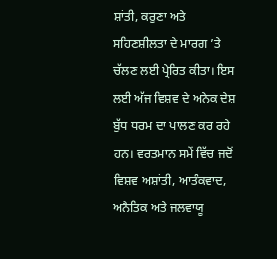ਸ਼ਾਂਤੀ, ਕਰੁਣਾ ਅਤੇ ਸਹਿਣਸ਼ੀਲਤਾ ਦੇ ਮਾਰਗ ’ਤੇ ਚੱਲਣ ਲਈ ਪ੍ਰੇਰਿਤ ਕੀਤਾ। ਇਸ ਲਈ ਅੱਜ ਵਿਸ਼ਵ ਦੇ ਅਨੇਕ ਦੇਸ਼ ਬੁੱਧ ਧਰਮ ਦਾ ਪਾਲਣ ਕਰ ਰਹੇ ਹਨ। ਵਰਤਮਾਨ ਸਮੇਂ ਵਿੱਚ ਜਦੋਂ ਵਿਸ਼ਵ ਅਸ਼ਾਂਤੀ, ਆਤੰਕਵਾਦ, ਅਨੈਤਿਕ ਅਤੇ ਜਲਵਾਯੂ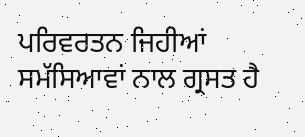ਪਰਿਵਰਤਨ ਜਿਹੀਆਂ ਸਮੱਸਿਆਵਾਂ ਨਾਲ ਗ੍ਰਸਤ ਹੈ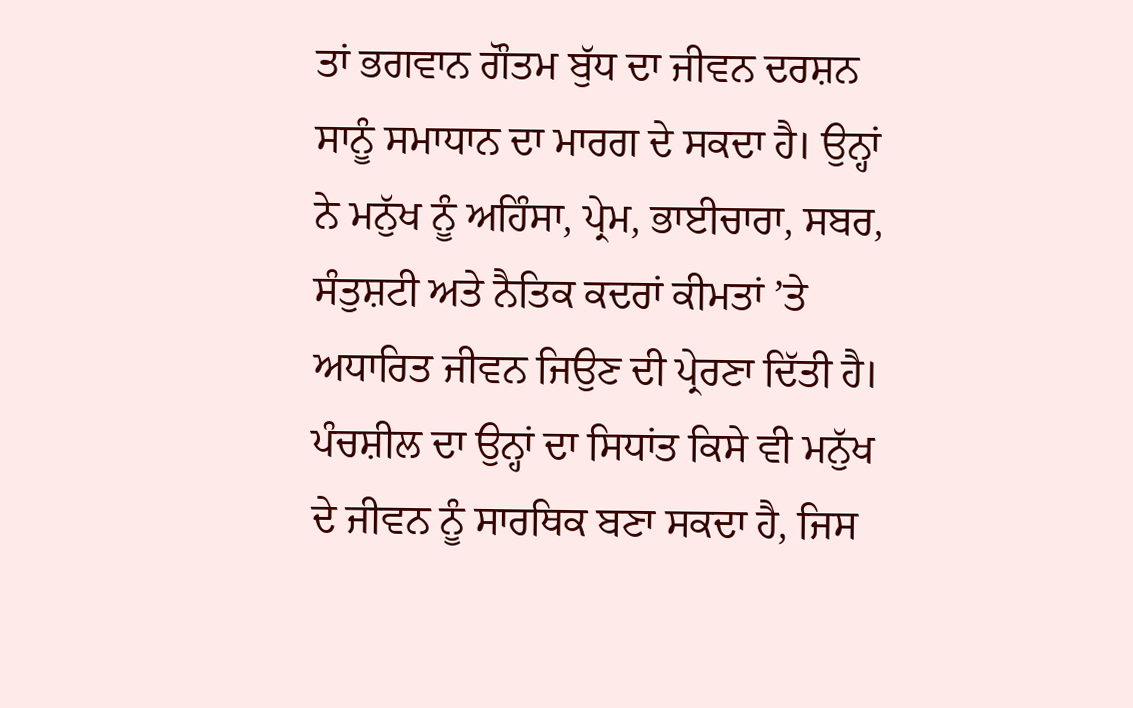ਤਾਂ ਭਗਵਾਨ ਗੌਤਮ ਬੁੱਧ ਦਾ ਜੀਵਨ ਦਰਸ਼ਨ ਸਾਨੂੰ ਸਮਾਧਾਨ ਦਾ ਮਾਰਗ ਦੇ ਸਕਦਾ ਹੈ। ਉਨ੍ਹਾਂ ਨੇ ਮਨੁੱਖ ਨੂੰ ਅਹਿੰਸਾ, ਪ੍ਰੇਮ, ਭਾਈਚਾਰਾ, ਸਬਰ, ਸੰਤੁਸ਼ਟੀ ਅਤੇ ਨੈਤਿਕ ਕਦਰਾਂ ਕੀਮਤਾਂ ’ਤੇ ਅਧਾਰਿਤ ਜੀਵਨ ਜਿਉਣ ਦੀ ਪ੍ਰੇਰਣਾ ਦਿੱਤੀ ਹੈ। ਪੰਚਸ਼ੀਲ ਦਾ ਉਨ੍ਹਾਂ ਦਾ ਸਿਧਾਂਤ ਕਿਸੇ ਵੀ ਮਨੁੱਖ ਦੇ ਜੀਵਨ ਨੂੰ ਸਾਰਥਿਕ ਬਣਾ ਸਕਦਾ ਹੈ, ਜਿਸ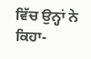ਵਿੱਚ ਉਨ੍ਹਾਂ ਨੇ ਕਿਹਾ-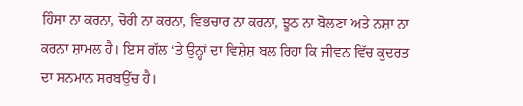ਹਿੰਸਾ ਨਾ ਕਰਨਾ, ਚੋਰੀ ਨਾ ਕਰਨਾ, ਵਿਭਚਾਰ ਨਾ ਕਰਨਾ, ਝੂਠ ਨਾ ਬੋਲਣਾ ਅਤੇ ਨਸ਼ਾ ਨਾ ਕਰਨਾ ਸ਼ਾਮਲ ਹੈ। ਇਸ ਗੱਲ ‘ਤੇ ਉਨ੍ਹਾਂ ਦਾ ਵਿਸ਼ੇਸ਼ ਬਲ ਰਿਹਾ ਕਿ ਜੀਵਨ ਵਿੱਚ ਕੁਦਰਤ ਦਾ ਸਨਮਾਨ ਸਰਬਉੱਚ ਹੈ।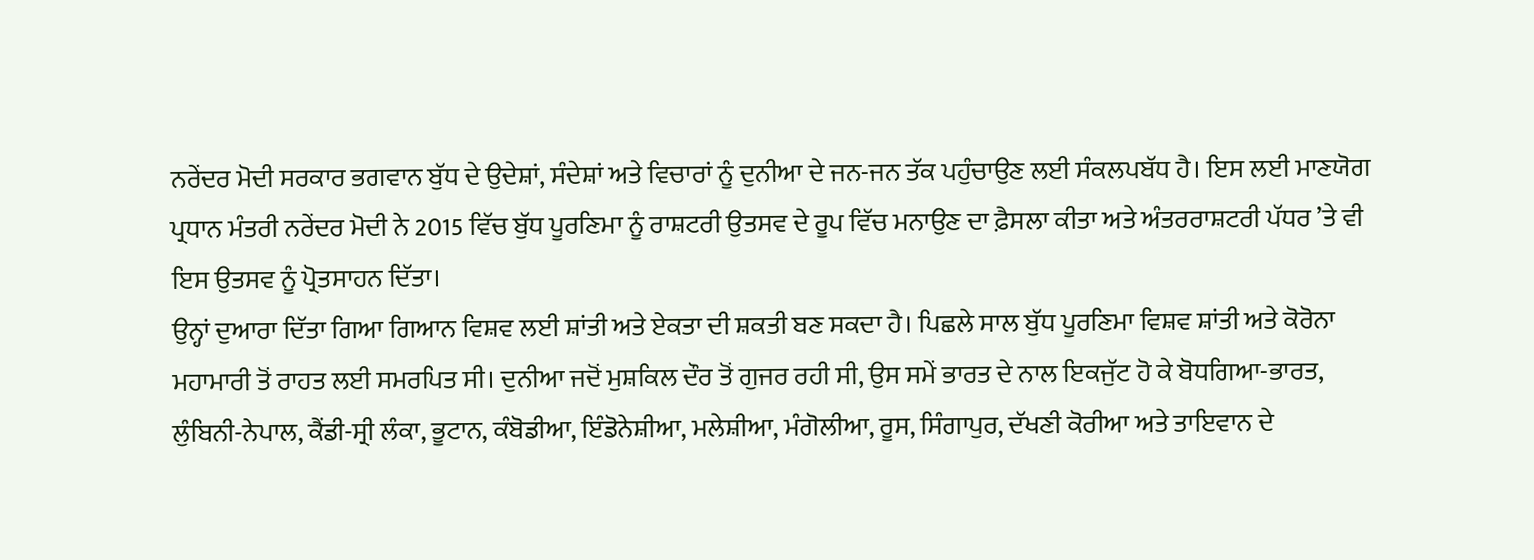ਨਰੇਂਦਰ ਮੋਦੀ ਸਰਕਾਰ ਭਗਵਾਨ ਬੁੱਧ ਦੇ ਉਦੇਸ਼ਾਂ, ਸੰਦੇਸ਼ਾਂ ਅਤੇ ਵਿਚਾਰਾਂ ਨੂੰ ਦੁਨੀਆ ਦੇ ਜਨ-ਜਨ ਤੱਕ ਪਹੁੰਚਾਉਣ ਲਈ ਸੰਕਲਪਬੱਧ ਹੈ। ਇਸ ਲਈ ਮਾਣਯੋਗ ਪ੍ਰਧਾਨ ਮੰਤਰੀ ਨਰੇਂਦਰ ਮੋਦੀ ਨੇ 2015 ਵਿੱਚ ਬੁੱਧ ਪੂਰਣਿਮਾ ਨੂੰ ਰਾਸ਼ਟਰੀ ਉਤਸਵ ਦੇ ਰੂਪ ਵਿੱਚ ਮਨਾਉਣ ਦਾ ਫ਼ੈਸਲਾ ਕੀਤਾ ਅਤੇ ਅੰਤਰਰਾਸ਼ਟਰੀ ਪੱਧਰ ’ਤੇ ਵੀ ਇਸ ਉਤਸਵ ਨੂੰ ਪ੍ਰੋਤਸਾਹਨ ਦਿੱਤਾ।
ਉਨ੍ਹਾਂ ਦੁਆਰਾ ਦਿੱਤਾ ਗਿਆ ਗਿਆਨ ਵਿਸ਼ਵ ਲਈ ਸ਼ਾਂਤੀ ਅਤੇ ਏਕਤਾ ਦੀ ਸ਼ਕਤੀ ਬਣ ਸਕਦਾ ਹੈ। ਪਿਛਲੇ ਸਾਲ ਬੁੱਧ ਪੂਰਣਿਮਾ ਵਿਸ਼ਵ ਸ਼ਾਂਤੀ ਅਤੇ ਕੋਰੋਨਾ ਮਹਾਮਾਰੀ ਤੋਂ ਰਾਹਤ ਲਈ ਸਮਰਪਿਤ ਸੀ। ਦੁਨੀਆ ਜਦੋਂ ਮੁਸ਼ਕਿਲ ਦੌਰ ਤੋਂ ਗੁਜਰ ਰਹੀ ਸੀ, ਉਸ ਸਮੇਂ ਭਾਰਤ ਦੇ ਨਾਲ ਇਕਜੁੱਟ ਹੋ ਕੇ ਬੋਧਗਿਆ-ਭਾਰਤ, ਲੁੰਬਿਨੀ-ਨੇਪਾਲ, ਕੈਂਡੀ-ਸ੍ਰੀ ਲੰਕਾ, ਭੂਟਾਨ, ਕੰਬੋਡੀਆ, ਇੰਡੋਨੇਸ਼ੀਆ, ਮਲੇਸ਼ੀਆ, ਮੰਗੋਲੀਆ, ਰੂਸ, ਸਿੰਗਾਪੁਰ, ਦੱਖਣੀ ਕੋਰੀਆ ਅਤੇ ਤਾਇਵਾਨ ਦੇ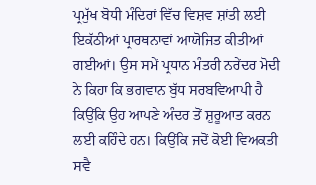ਪ੍ਰਮੁੱਖ ਬੋਧੀ ਮੰਦਿਰਾਂ ਵਿੱਚ ਵਿਸ਼ਵ ਸ਼ਾਂਤੀ ਲਈ ਇਕੱਠੀਆਂ ਪ੍ਰਾਰਥਨਾਵਾਂ ਆਯੋਜਿਤ ਕੀਤੀਆਂ ਗਈਆਂ। ਉਸ ਸਮੇਂ ਪ੍ਰਧਾਨ ਮੰਤਰੀ ਨਰੇਂਦਰ ਮੋਦੀ ਨੇ ਕਿਹਾ ਕਿ ਭਗਵਾਨ ਬੁੱਧ ਸਰਬਵਿਆਪੀ ਹੈ ਕਿਉਂਕਿ ਉਹ ਆਪਣੇ ਅੰਦਰ ਤੋਂ ਸ਼ੁਰੂਆਤ ਕਰਨ ਲਈ ਕਹਿੰਦੇ ਹਨ। ਕਿਉਂਕਿ ਜਦੋਂ ਕੋਈ ਵਿਅਕਤੀ ਸਵੈ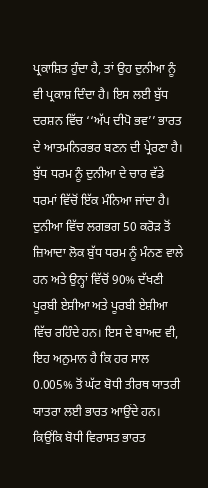ਪ੍ਰਕਾਸ਼ਿਤ ਹੁੰਦਾ ਹੈ, ਤਾਂ ਉਹ ਦੁਨੀਆ ਨੂੰ ਵੀ ਪ੍ਰਕਾਸ਼ ਦਿੰਦਾ ਹੈ। ਇਸ ਲਈ ਬੁੱਧ ਦਰਸ਼ਨ ਵਿੱਚ ‘‘ਅੱਪ ਦੀਪੋ ਭਵ’’ ਭਾਰਤ ਦੇ ਆਤਮਨਿਰਭਰ ਬਣਨ ਦੀ ਪ੍ਰੇਰਣਾ ਹੈ।
ਬੁੱਧ ਧਰਮ ਨੂੰ ਦੁਨੀਆ ਦੇ ਚਾਰ ਵੱਡੇ ਧਰਮਾਂ ਵਿੱਚੋਂ ਇੱਕ ਮੰਨਿਆ ਜਾਂਦਾ ਹੈ। ਦੁਨੀਆ ਵਿੱਚ ਲਗਭਗ 50 ਕਰੋੜ ਤੋਂ ਜ਼ਿਆਦਾ ਲੋਕ ਬੁੱਧ ਧਰਮ ਨੂੰ ਮੰਨਣ ਵਾਲੇ ਹਨ ਅਤੇ ਉਨ੍ਹਾਂ ਵਿੱਚੋਂ 90% ਦੱਖਣੀ ਪੂਰਬੀ ਏਸ਼ੀਆ ਅਤੇ ਪੂਰਬੀ ਏਸ਼ੀਆ ਵਿੱਚ ਰਹਿੰਦੇ ਹਨ। ਇਸ ਦੇ ਬਾਅਦ ਵੀ, ਇਹ ਅਨੁਮਾਨ ਹੈ ਕਿ ਹਰ ਸਾਲ 0.005% ਤੋਂ ਘੱਟ ਬੋਧੀ ਤੀਰਥ ਯਾਤਰੀ ਯਾਤਰਾ ਲਈ ਭਾਰਤ ਆਉਂਦੇ ਹਨ। ਕਿਉਂਕਿ ਬੋਧੀ ਵਿਰਾਸਤ ਭਾਰਤ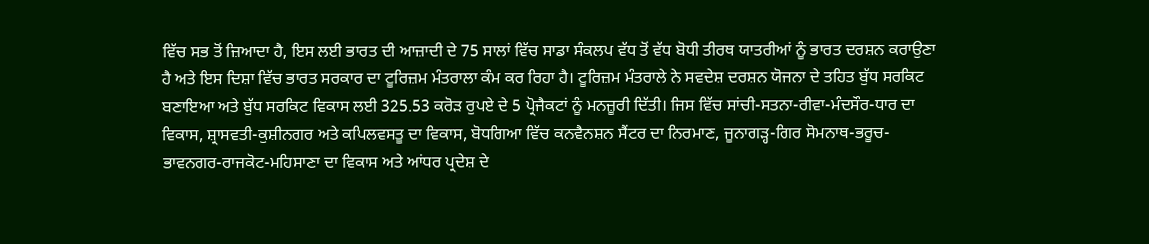ਵਿੱਚ ਸਭ ਤੋਂ ਜ਼ਿਆਦਾ ਹੈ, ਇਸ ਲਈ ਭਾਰਤ ਦੀ ਆਜ਼ਾਦੀ ਦੇ 75 ਸਾਲਾਂ ਵਿੱਚ ਸਾਡਾ ਸੰਕਲਪ ਵੱਧ ਤੋਂ ਵੱਧ ਬੋਧੀ ਤੀਰਥ ਯਾਤਰੀਆਂ ਨੂੰ ਭਾਰਤ ਦਰਸ਼ਨ ਕਰਾਉਣਾ ਹੈ ਅਤੇ ਇਸ ਦਿਸ਼ਾ ਵਿੱਚ ਭਾਰਤ ਸਰਕਾਰ ਦਾ ਟੂਰਿਜ਼ਮ ਮੰਤਰਾਲਾ ਕੰਮ ਕਰ ਰਿਹਾ ਹੈ। ਟੂਰਿਜ਼ਮ ਮੰਤਰਾਲੇ ਨੇ ਸਵਦੇਸ਼ ਦਰਸ਼ਨ ਯੋਜਨਾ ਦੇ ਤਹਿਤ ਬੁੱਧ ਸਰਕਿਟ ਬਣਾਇਆ ਅਤੇ ਬੁੱਧ ਸਰਕਿਟ ਵਿਕਾਸ ਲਈ 325.53 ਕਰੋੜ ਰੁਪਏ ਦੇ 5 ਪ੍ਰੋਜੈਕਟਾਂ ਨੂੰ ਮਨਜ਼ੂਰੀ ਦਿੱਤੀ। ਜਿਸ ਵਿੱਚ ਸਾਂਚੀ-ਸਤਨਾ-ਰੀਵਾ-ਮੰਦਸੌਰ-ਧਾਰ ਦਾ ਵਿਕਾਸ, ਸ਼੍ਰਾਸਵਤੀ-ਕੁਸ਼ੀਨਗਰ ਅਤੇ ਕਪਿਲਵਸਤੂ ਦਾ ਵਿਕਾਸ, ਬੋਧਗਿਆ ਵਿੱਚ ਕਨਵੈਨਸ਼ਨ ਸੈਂਟਰ ਦਾ ਨਿਰਮਾਣ, ਜੂਨਾਗੜ੍ਹ-ਗਿਰ ਸੋਮਨਾਥ-ਭਰੂਚ-ਭਾਵਨਗਰ-ਰਾਜਕੋਟ-ਮਹਿਸਾਣਾ ਦਾ ਵਿਕਾਸ ਅਤੇ ਆਂਧਰ ਪ੍ਰਦੇਸ਼ ਦੇ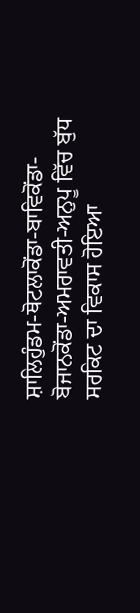ਸ਼ਾਲਿਹੁੰਡਮ-ਥੋਟਲਾਕੋਂਡਾ-ਬਾਵਿਕੋਂਡਾ-ਬੋਜਾਨਕੋਂਡਾ-ਅਮਰਾਵਤੀ-ਅਨੁਪੂ ਵਿੱਚ ਬੁੱਧ ਸਰਕਿਟ ਦਾ ਵਿਕਾਸ ਹੋਇਆ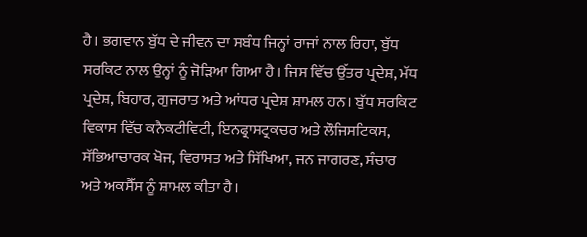ਹੈ। ਭਗਵਾਨ ਬੁੱਧ ਦੇ ਜੀਵਨ ਦਾ ਸਬੰਧ ਜਿਨ੍ਹਾਂ ਰਾਜਾਂ ਨਾਲ ਰਿਹਾ, ਬੁੱਧ ਸਰਕਿਟ ਨਾਲ ਉਨ੍ਹਾਂ ਨੂੰ ਜੋੜਿਆ ਗਿਆ ਹੈ। ਜਿਸ ਵਿੱਚ ਉੱਤਰ ਪ੍ਰਦੇਸ਼, ਮੱਧ ਪ੍ਰਦੇਸ਼, ਬਿਹਾਰ, ਗੁਜਰਾਤ ਅਤੇ ਆਂਧਰ ਪ੍ਰਦੇਸ਼ ਸ਼ਾਮਲ ਹਨ। ਬੁੱਧ ਸਰਕਿਟ ਵਿਕਾਸ ਵਿੱਚ ਕਨੈਕਟੀਵਿਟੀ, ਇਨਫ੍ਰਾਸਟ੍ਰਕਚਰ ਅਤੇ ਲੌਜਿਸਟਿਕਸ, ਸੱਭਿਆਚਾਰਕ ਖੋਜ, ਵਿਰਾਸਤ ਅਤੇ ਸਿੱਖਿਆ, ਜਨ ਜਾਗਰਣ, ਸੰਚਾਰ ਅਤੇ ਅਕਸੈੱਸ ਨੂੰ ਸ਼ਾਮਲ ਕੀਤਾ ਹੈ।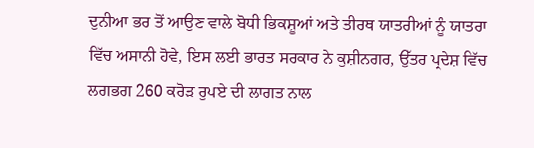ਦੁਨੀਆ ਭਰ ਤੋਂ ਆਉਣ ਵਾਲੇ ਬੋਧੀ ਭਿਕਸ਼ੂਆਂ ਅਤੇ ਤੀਰਥ ਯਾਤਰੀਆਂ ਨੂੰ ਯਾਤਰਾ ਵਿੱਚ ਅਸਾਨੀ ਹੋਵੇ, ਇਸ ਲਈ ਭਾਰਤ ਸਰਕਾਰ ਨੇ ਕੁਸ਼ੀਨਗਰ, ਉੱਤਰ ਪ੍ਰਦੇਸ਼ ਵਿੱਚ ਲਗਭਗ 260 ਕਰੋੜ ਰੁਪਏ ਦੀ ਲਾਗਤ ਨਾਲ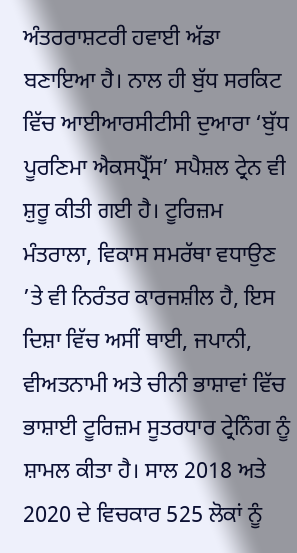ਅੰਤਰਰਾਸ਼ਟਰੀ ਹਵਾਈ ਅੱਡਾ ਬਣਾਇਆ ਹੈ। ਨਾਲ ਹੀ ਬੁੱਧ ਸਰਕਿਟ ਵਿੱਚ ਆਈਆਰਸੀਟੀਸੀ ਦੁਆਰਾ ‘ਬੁੱਧ ਪੂਰਣਿਮਾ ਐਕਸਪ੍ਰੈੱਸ’ ਸਪੈਸ਼ਲ ਟ੍ਰੇਨ ਵੀ ਸ਼ੁਰੂ ਕੀਤੀ ਗਈ ਹੈ। ਟੂਰਿਜ਼ਮ ਮੰਤਰਾਲਾ, ਵਿਕਾਸ ਸਮਰੱਥਾ ਵਧਾਉਣ ’ਤੇ ਵੀ ਨਿਰੰਤਰ ਕਾਰਜਸ਼ੀਲ ਹੈ, ਇਸ ਦਿਸ਼ਾ ਵਿੱਚ ਅਸੀਂ ਥਾਈ, ਜਪਾਨੀ, ਵੀਅਤਨਾਮੀ ਅਤੇ ਚੀਨੀ ਭਾਸ਼ਾਵਾਂ ਵਿੱਚ ਭਾਸ਼ਾਈ ਟੂਰਿਜ਼ਮ ਸੂਤਰਧਾਰ ਟ੍ਰੇਨਿੰਗ ਨੂੰ ਸ਼ਾਮਲ ਕੀਤਾ ਹੈ। ਸਾਲ 2018 ਅਤੇ 2020 ਦੇ ਵਿਚਕਾਰ 525 ਲੋਕਾਂ ਨੂੰ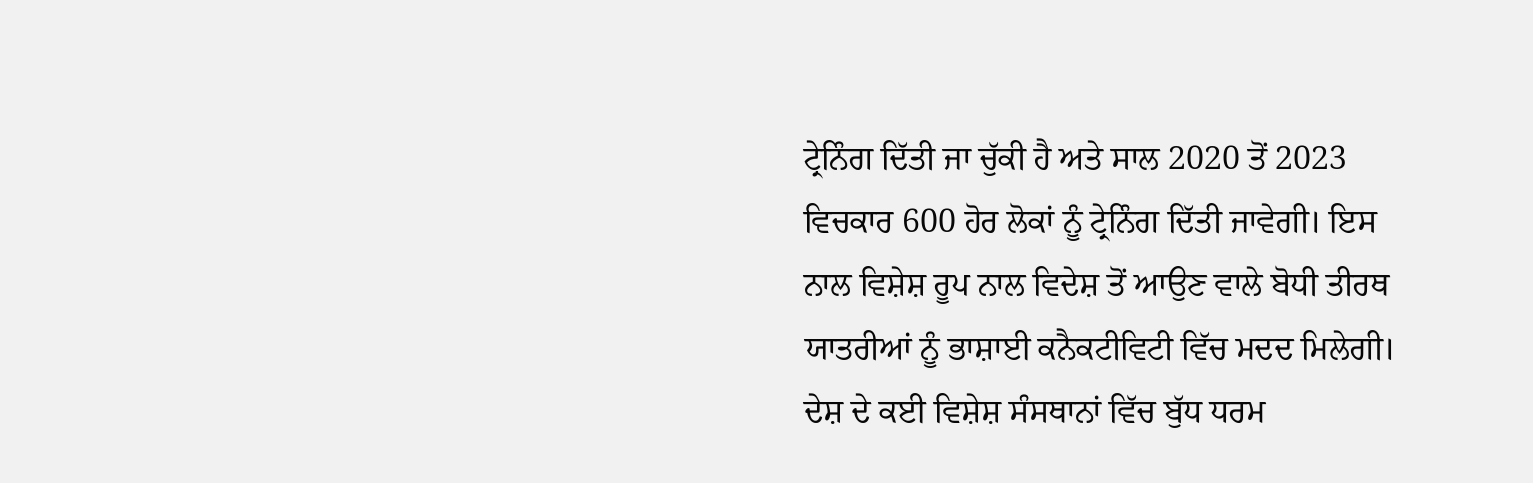ਟ੍ਰੇਨਿੰਗ ਦਿੱਤੀ ਜਾ ਚੁੱਕੀ ਹੈ ਅਤੇ ਸਾਲ 2020 ਤੋਂ 2023 ਵਿਚਕਾਰ 600 ਹੋਰ ਲੋਕਾਂ ਨੂੰ ਟ੍ਰੇਨਿੰਗ ਦਿੱਤੀ ਜਾਵੇਗੀ। ਇਸ ਨਾਲ ਵਿਸ਼ੇਸ਼ ਰੂਪ ਨਾਲ ਵਿਦੇਸ਼ ਤੋਂ ਆਉਣ ਵਾਲੇ ਬੋਧੀ ਤੀਰਥ ਯਾਤਰੀਆਂ ਨੂੰ ਭਾਸ਼ਾਈ ਕਨੈਕਟੀਵਿਟੀ ਵਿੱਚ ਮਦਦ ਮਿਲੇਗੀ। ਦੇਸ਼ ਦੇ ਕਈ ਵਿਸ਼ੇਸ਼ ਸੰਸਥਾਨਾਂ ਵਿੱਚ ਬੁੱਧ ਧਰਮ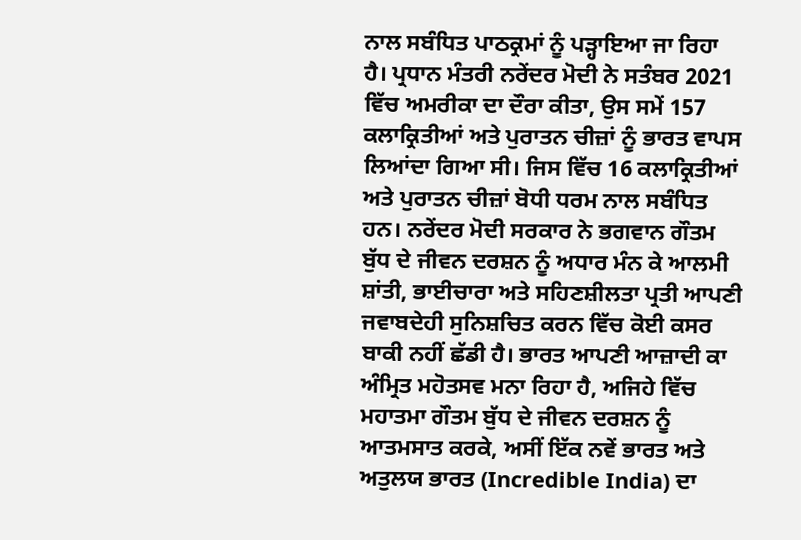ਨਾਲ ਸਬੰਧਿਤ ਪਾਠਕ੍ਰਮਾਂ ਨੂੰ ਪੜ੍ਹਾਇਆ ਜਾ ਰਿਹਾ ਹੈ। ਪ੍ਰਧਾਨ ਮੰਤਰੀ ਨਰੇਂਦਰ ਮੋਦੀ ਨੇ ਸਤੰਬਰ 2021 ਵਿੱਚ ਅਮਰੀਕਾ ਦਾ ਦੌਰਾ ਕੀਤਾ, ਉਸ ਸਮੇਂ 157 ਕਲਾਕ੍ਰਿਤੀਆਂ ਅਤੇ ਪੁਰਾਤਨ ਚੀਜ਼ਾਂ ਨੂੰ ਭਾਰਤ ਵਾਪਸ ਲਿਆਂਦਾ ਗਿਆ ਸੀ। ਜਿਸ ਵਿੱਚ 16 ਕਲਾਕ੍ਰਿਤੀਆਂ ਅਤੇ ਪੁਰਾਤਨ ਚੀਜ਼ਾਂ ਬੋਧੀ ਧਰਮ ਨਾਲ ਸਬੰਧਿਤ ਹਨ। ਨਰੇਂਦਰ ਮੋਦੀ ਸਰਕਾਰ ਨੇ ਭਗਵਾਨ ਗੌਤਮ ਬੁੱਧ ਦੇ ਜੀਵਨ ਦਰਸ਼ਨ ਨੂੰ ਅਧਾਰ ਮੰਨ ਕੇ ਆਲਮੀ ਸ਼ਾਂਤੀ, ਭਾਈਚਾਰਾ ਅਤੇ ਸਹਿਣਸ਼ੀਲਤਾ ਪ੍ਰਤੀ ਆਪਣੀ ਜਵਾਬਦੇਹੀ ਸੁਨਿਸ਼ਚਿਤ ਕਰਨ ਵਿੱਚ ਕੋਈ ਕਸਰ ਬਾਕੀ ਨਹੀਂ ਛੱਡੀ ਹੈ। ਭਾਰਤ ਆਪਣੀ ਆਜ਼ਾਦੀ ਕਾ ਅੰਮ੍ਰਿਤ ਮਹੋਤਸਵ ਮਨਾ ਰਿਹਾ ਹੈ, ਅਜਿਹੇ ਵਿੱਚ ਮਹਾਤਮਾ ਗੌਤਮ ਬੁੱਧ ਦੇ ਜੀਵਨ ਦਰਸ਼ਨ ਨੂੰ ਆਤਮਸਾਤ ਕਰਕੇ, ਅਸੀਂ ਇੱਕ ਨਵੇਂ ਭਾਰਤ ਅਤੇ ਅਤੁਲਯ ਭਾਰਤ (Incredible India) ਦਾ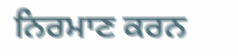ਨਿਰਮਾਣ ਕਰਨ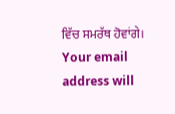ਵਿੱਚ ਸਮਰੱਥ ਹੋਵਾਂਗੇ।
Your email address will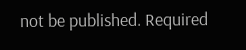not be published. Required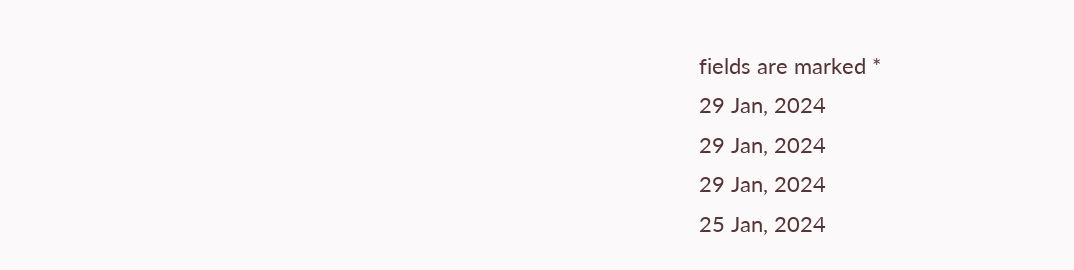fields are marked *
29 Jan, 2024
29 Jan, 2024
29 Jan, 2024
25 Jan, 2024